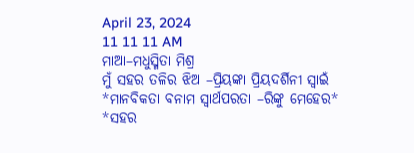April 23, 2024
11 11 11 AM
ମାଆ–ମଧୁସ୍ମିତା ମିଶ୍ର
ମୁଁ ସହର ତଳିର ଝିଅ –ପ୍ରିୟଙ୍କା ପ୍ରିୟଦର୍ଶିନୀ ସ୍ବାଇଁ
*ମାନବିକତା ବନାମ ସ୍ୱାର୍ଥପରତା –ରିଙ୍କୁ ମେହେର*
*ସହର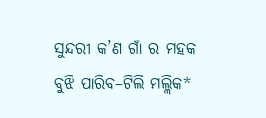ସୁନ୍ଦରୀ କ’ଣ ଗାଁ ର ମହକ ବୁଝି ପାରିବ–ଟିଲି ମଲ୍ଲିକ*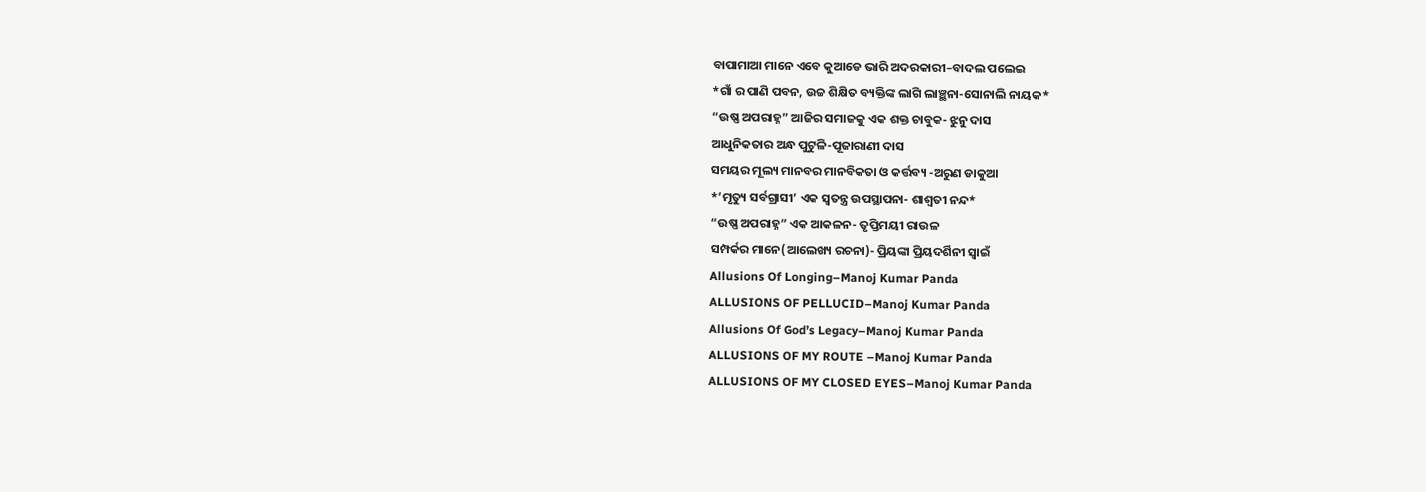ବାପାମାଆ ମାନେ ଏବେ କୁଆଡେ ଭାରି ଅଦରକାରୀ–ବାଦଲ ପଲେଇ
*ଗାଁ ର ପାଣି ପବନ, ଉଚ୍ଚ ଶିକ୍ଷିତ ବ୍ୟକ୍ତିଙ୍କ ଲାଗି ଲାଞ୍ଛନା-ସୋନାଲି ନାୟକ*
“ଉଷ୍ଣ ଅପରାହ୍ନ” ଆଜିର ସମାଜକୁ ଏକ ଶକ୍ତ ଚାବୁକ- ଝୁନୁ ଦାସ
ଆଧୁନିକତାର ଅନ୍ଧ ପୁଟୁଳି-ପୂଜାରାଣୀ ଦାସ
ସମୟର ମୂଲ୍ୟ ମାନବର ମାନବିକତା ଓ କର୍ତ୍ତବ୍ୟ -ଅରୁଣ ଡାକୁଆ
*’ମୃତ୍ୟୁ ସର୍ବଗ୍ରାସୀ’ ଏକ ସ୍ୱତନ୍ତ୍ର ଉପସ୍ଥାପନା- ଶାଶ୍ଵତୀ ନନ୍ଦ*
“ଉଷ୍ଣ ଅପରାହ୍ନ” ଏକ ଆକଳନ- ତୃପ୍ତିମୟୀ ରାଉଳ
ସମ୍ପର୍କର ମାନେ(ଆଲେଖ୍ୟ ରଚନା)- ପ୍ରିୟଙ୍କା ପ୍ରିୟଦର୍ଶିନୀ ସ୍ୱାଇଁ
Allusions Of Longing–Manoj Kumar Panda
ALLUSIONS OF PELLUCID–Manoj Kumar Panda
Allusions Of God’s Legacy–Manoj Kumar Panda
ALLUSIONS OF MY ROUTE –Manoj Kumar Panda
ALLUSIONS OF MY CLOSED EYES–Manoj Kumar Panda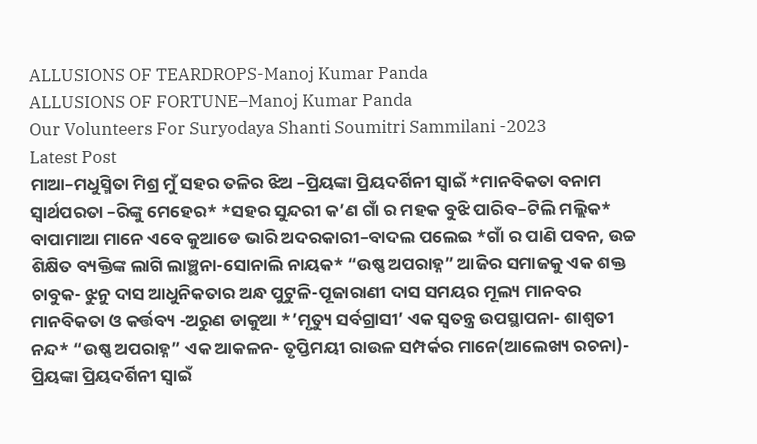ALLUSIONS OF TEARDROPS-Manoj Kumar Panda
ALLUSIONS OF FORTUNE–Manoj Kumar Panda
Our Volunteers For Suryodaya Shanti Soumitri Sammilani -2023
Latest Post
ମାଆ–ମଧୁସ୍ମିତା ମିଶ୍ର ମୁଁ ସହର ତଳିର ଝିଅ –ପ୍ରିୟଙ୍କା ପ୍ରିୟଦର୍ଶିନୀ ସ୍ବାଇଁ *ମାନବିକତା ବନାମ ସ୍ୱାର୍ଥପରତା –ରିଙ୍କୁ ମେହେର* *ସହର ସୁନ୍ଦରୀ କ’ଣ ଗାଁ ର ମହକ ବୁଝି ପାରିବ–ଟିଲି ମଲ୍ଲିକ* ବାପାମାଆ ମାନେ ଏବେ କୁଆଡେ ଭାରି ଅଦରକାରୀ–ବାଦଲ ପଲେଇ *ଗାଁ ର ପାଣି ପବନ, ଉଚ୍ଚ ଶିକ୍ଷିତ ବ୍ୟକ୍ତିଙ୍କ ଲାଗି ଲାଞ୍ଛନା-ସୋନାଲି ନାୟକ* “ଉଷ୍ଣ ଅପରାହ୍ନ” ଆଜିର ସମାଜକୁ ଏକ ଶକ୍ତ ଚାବୁକ- ଝୁନୁ ଦାସ ଆଧୁନିକତାର ଅନ୍ଧ ପୁଟୁଳି-ପୂଜାରାଣୀ ଦାସ ସମୟର ମୂଲ୍ୟ ମାନବର ମାନବିକତା ଓ କର୍ତ୍ତବ୍ୟ -ଅରୁଣ ଡାକୁଆ *’ମୃତ୍ୟୁ ସର୍ବଗ୍ରାସୀ’ ଏକ ସ୍ୱତନ୍ତ୍ର ଉପସ୍ଥାପନା- ଶାଶ୍ଵତୀ ନନ୍ଦ* “ଉଷ୍ଣ ଅପରାହ୍ନ” ଏକ ଆକଳନ- ତୃପ୍ତିମୟୀ ରାଉଳ ସମ୍ପର୍କର ମାନେ(ଆଲେଖ୍ୟ ରଚନା)- ପ୍ରିୟଙ୍କା ପ୍ରିୟଦର୍ଶିନୀ ସ୍ୱାଇଁ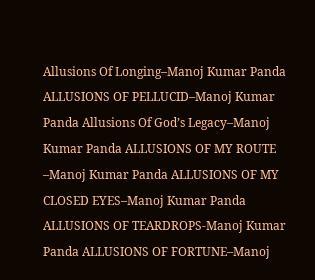Allusions Of Longing–Manoj Kumar Panda ALLUSIONS OF PELLUCID–Manoj Kumar Panda Allusions Of God’s Legacy–Manoj Kumar Panda ALLUSIONS OF MY ROUTE –Manoj Kumar Panda ALLUSIONS OF MY CLOSED EYES–Manoj Kumar Panda ALLUSIONS OF TEARDROPS-Manoj Kumar Panda ALLUSIONS OF FORTUNE–Manoj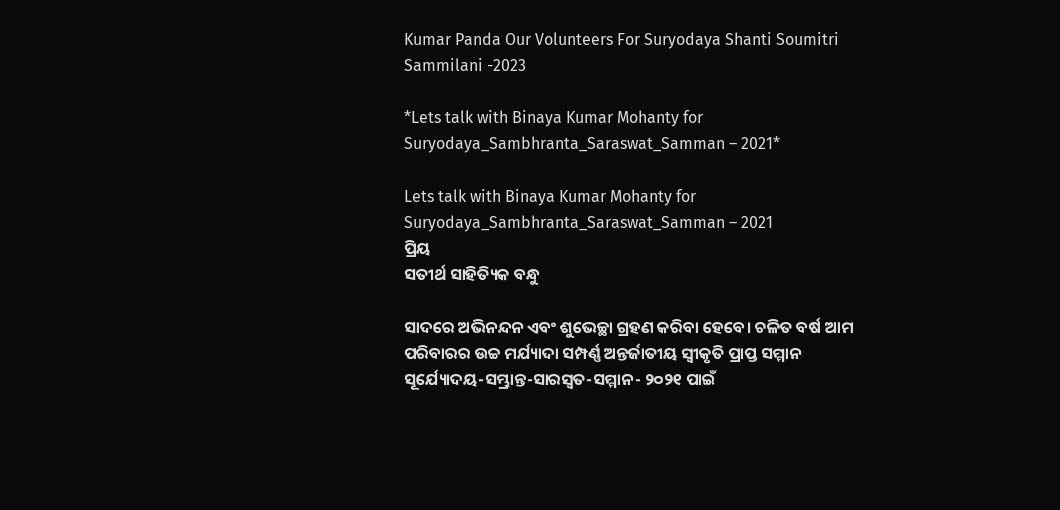Kumar Panda Our Volunteers For Suryodaya Shanti Soumitri Sammilani -2023

*Lets talk with Binaya Kumar Mohanty for Suryodaya_Sambhranta_Saraswat_Samman – 2021*

Lets talk with Binaya Kumar Mohanty for Suryodaya_Sambhranta_Saraswat_Samman – 2021
ପ୍ରିୟ
ସତୀର୍ଥ ସାହିତ୍ୟିକ ବନ୍ଧୁ

ସାଦରେ ଅଭିନନ୍ଦନ ଏବଂ ଶୁଭେଚ୍ଛା ଗ୍ରହଣ କରିବା ହେବେ। ଚଳିତ ବର୍ଷ ଆମ ପରିବାରର ଉଚ୍ଚ ମର୍ଯ୍ୟାଦା ସମ୍ପର୍ଣ୍ଣ ଅନ୍ତର୍ଜାତୀୟ ସ୍ୱୀକୃତି ପ୍ରାପ୍ତ ସମ୍ମାନ ସୂର୍ଯ୍ୟୋଦୟ-ସମ୍ଭ୍ରାନ୍ତ-ସାରସ୍ୱତ-ସମ୍ମାନ- ୨୦୨୧ ପାଇଁ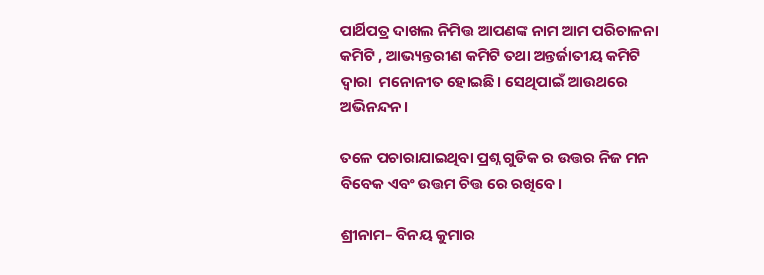ପାର୍ଥିପତ୍ର ଦାଖଲ ନିମିତ୍ତ ଆପଣଙ୍କ ନାମ ଆମ ପରିଚାଳନା କମିଟି , ଆଭ୍ୟନ୍ତରୀଣ କମିଟି ତଥା ଅନ୍ତର୍ଜାତୀୟ କମିଟି ଦ୍ୱାରା  ମନୋନୀତ ହୋଇଛି। ସେଥିପାଇଁ ଆଉଥରେ ଅଭିନନ୍ଦନ।

ତଳେ ପଚାରାଯାଇଥିବା ପ୍ରଶ୍ନ ଗୁଡିକ ର ଉତ୍ତର ନିଜ ମନ ବିବେକ ଏବଂ ଉତ୍ତମ ଚିତ୍ତ ରେ ରଖିବେ।

ଶ୍ରୀନାମ– ବିନୟ କୁମାର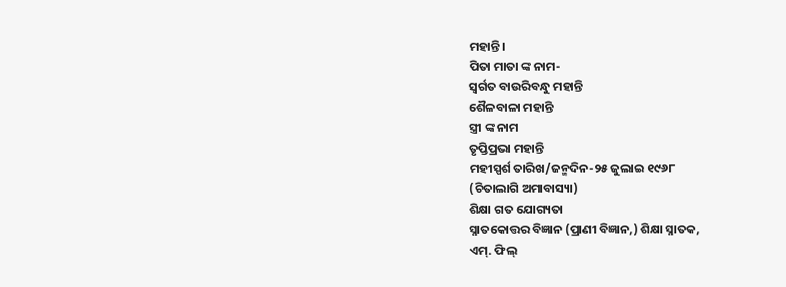ମହାନ୍ତି।
ପିତା ମାତା ଙ୍କ ନାମ-
ସ୍ବର୍ଗତ ବାଉରିବନ୍ଧୁ ମହାନ୍ତି
ଶୈଳବାଳା ମହାନ୍ତି
ସ୍ତ୍ରୀ ଙ୍କ ନାମ
ତୃପ୍ତିପ୍ରଭା ମହାନ୍ତି
ମହୀସ୍ପର୍ଶ ତାରିଖ/ଜନ୍ମଦିନ-୨୫ ଜୁଲାଇ ୧୯୬୮
(ଚିତାଲାଗି ଅମାବାସ୍ୟା)
ଶିକ୍ଷା ଗତ ଯୋଗ୍ୟତା
ସ୍ନାତକୋତ୍ତର ବିଜ୍ଞାନ (ପ୍ରାଣୀ ବିଜ୍ଞାନ,) ଶିକ୍ଷା ସ୍ନାତକ,
ଏମ୍. ଫିଲ୍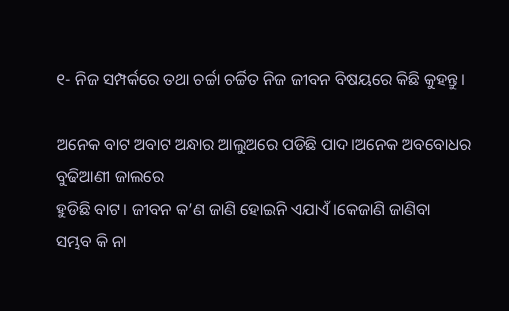୧- ନିଜ ସମ୍ପର୍କରେ ତଥା ଚର୍ଚ୍ଚା ଚର୍ଚ୍ଚିତ ନିଜ ଜୀବନ ବିଷୟରେ କିଛି କୁହନ୍ତୁ।

ଅନେକ ବାଟ ଅବାଟ ଅନ୍ଧାର ଆଲୁଅରେ ପଡିଛି ପାଦ।ଅନେକ ଅବବୋଧର ବୁଢିଆଣୀ ଜାଲରେ
ହୁଡିଛି ବାଟ। ଜୀବନ କ’ଣ ଜାଣି ହୋଇନି ଏଯାଏଁ।କେଜାଣି ଜାଣିବା
ସମ୍ଭବ କି ନା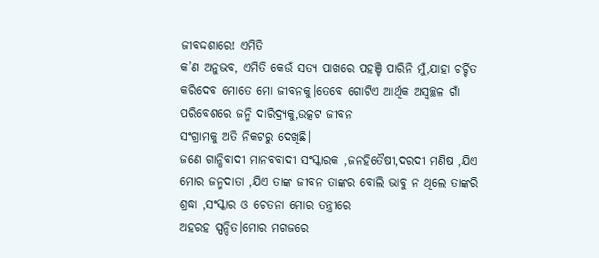ଜୀବଦ୍ଦଶାରେ! ଏମିତି
କ’ଣ ଅନୁଭବ, ଏମିତି କେଉଁ ସତ୍ୟ ପାଖରେ ପହଞ୍ଚି ପାରିନି ମୁଁ,ଯାହା ଚର୍ଚ୍ଚିତ କରିଦେବ ମୋତେ ମୋ ଜୀବନକୁ।ତେବେ ଗୋଟିଏ ଆର୍ଥିକ ଅସ୍ବଚ୍ଛଳ ଗାଁ ପରିବେଶରେ ଜନ୍ମି ଦାରିଦ୍ର୍ୟକୁ,ଉତ୍କଟ ଜୀବନ
ସଂଗ୍ରାମକୁ ଅତି ନିକଟରୁ ଦେଖିଛି।
ଜଣେ ଗାନ୍ଧିବାଦୀ ମାନବବାଦୀ ସଂସ୍କାରକ ,ଜନହିତୈଷୀ,ଦରଦୀ ମଣିଷ ,ଯିଏ ମୋର ଜନ୍ମଦାତା ,ଯିଏ ତାଙ୍କ ଜୀବନ ତାଙ୍କର ବୋଲି ଭାବୁ ନ ଥିଲେ ତାଙ୍କରି ଶ୍ରଦ୍ଧା ,ସଂସ୍କାର ଓ ଚେତନା ମୋର ତନ୍ତ୍ରୀରେ
ଅହରହ ସ୍ପନ୍ଦିତ।ମୋର ମଗଜରେ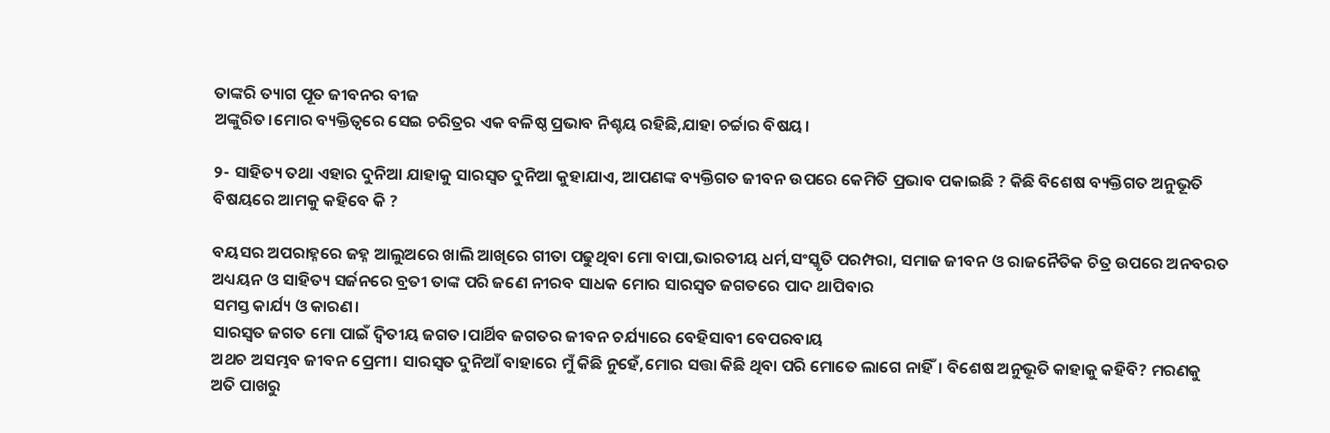ତାଙ୍କରି ତ୍ୟାଗ ପୂତ ଜୀବନର ବୀଜ
ଅଙ୍କୁରିତ।ମୋର ବ୍ୟକ୍ତିତ୍ବରେ ସେଇ ଚରିତ୍ରର ଏକ ବଳିଷ୍ଠ ପ୍ରଭାବ ନିଶ୍ଚୟ ରହିଛି,ଯାହା ଚର୍ଚ୍ଚାର ବିଷୟ।

୨- ସାହିତ୍ୟ ତଥା ଏହାର ଦୁନିଆ ଯାହାକୁ ସାରସ୍ୱତ ଦୁନିଆ କୁହାଯାଏ, ଆପଣଙ୍କ ବ୍ୟକ୍ତିଗତ ଜୀବନ ଉପରେ କେମିତି ପ୍ରଭାବ ପକାଇଛି ? କିଛି ବିଶେଷ ବ୍ୟକ୍ତିଗତ ଅନୁଭୂତି ବିଷୟରେ ଆମକୁ କହିବେ କି ?

ବୟସର ଅପରାହ୍ନରେ ଜହ୍ନ ଆଲୁଅରେ ଖାଲି ଆଖିରେ ଗୀତା ପଢୁଥିବା ମୋ ବାପା,ଭାରତୀୟ ଧର୍ମ,ସଂସ୍କୃତି ପରମ୍ପରା, ସମାଜ ଜୀବନ ଓ ରାଜନୈତିକ ଚିତ୍ର ଉପରେ ଅନବରତ ଅଧ୍ୟୟନ ଓ ସାହିତ୍ୟ ସର୍ଜନରେ ବ୍ରତୀ ତାଙ୍କ ପରି ଜଣେ ନୀରବ ସାଧକ ମୋର ସାରସ୍ବତ ଜଗତରେ ପାଦ ଥାପିବାର
ସମସ୍ତ କାର୍ଯ୍ୟ ଓ କାରଣ‌।
ସାରସ୍ବତ ଜଗତ ମୋ ପାଇଁ ଦ୍ବିତୀୟ ଜଗତ‌।ପାର୍ଥିବ ଜଗତର ଜୀବନ ଚର୍ଯ୍ୟାରେ ବେହିସାବୀ ବେପରବାୟ
ଅଥଚ ଅସମ୍ଭବ ଜୀବନ ପ୍ରେମୀ। ସାରସ୍ବତ ଦୁନିଆଁ ବାହାରେ ମୁଁ କିଛି ନୁହେଁ,ମୋର ସତ୍ତା କିଛି ଥିବା ପରି ମୋତେ ଲାଗେ ନାହିଁ। ବିଶେଷ ଅନୁଭୂତି କାହାକୁ କହିବି? ମରଣକୁ
ଅତି ପାଖରୁ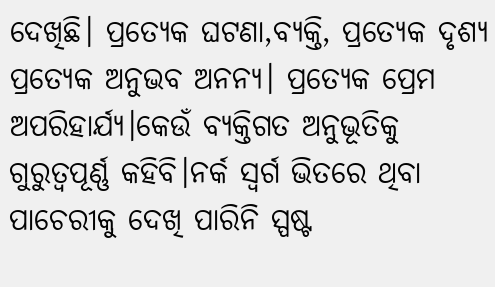ଦେଖିଛି। ପ୍ରତ୍ୟେକ ଘଟଣା,ବ୍ୟକ୍ତି, ପ୍ରତ୍ୟେକ ଦୃଶ୍ୟ ପ୍ରତ୍ୟେକ ଅନୁଭବ ଅନନ୍ୟ। ପ୍ରତ୍ୟେକ ପ୍ରେମ ଅପରିହାର୍ଯ୍ୟ।କେଉଁ ବ୍ୟକ୍ତିଗତ ଅନୁଭୂତିକୁ ଗୁରୁତ୍ବପୂର୍ଣ୍ଣ କହିବି।ନର୍କ ସ୍ବର୍ଗ ଭିତରେ ଥିବା ପାଚେରୀକୁ ଦେଖି ପାରିନି ସ୍ପଷ୍ଟ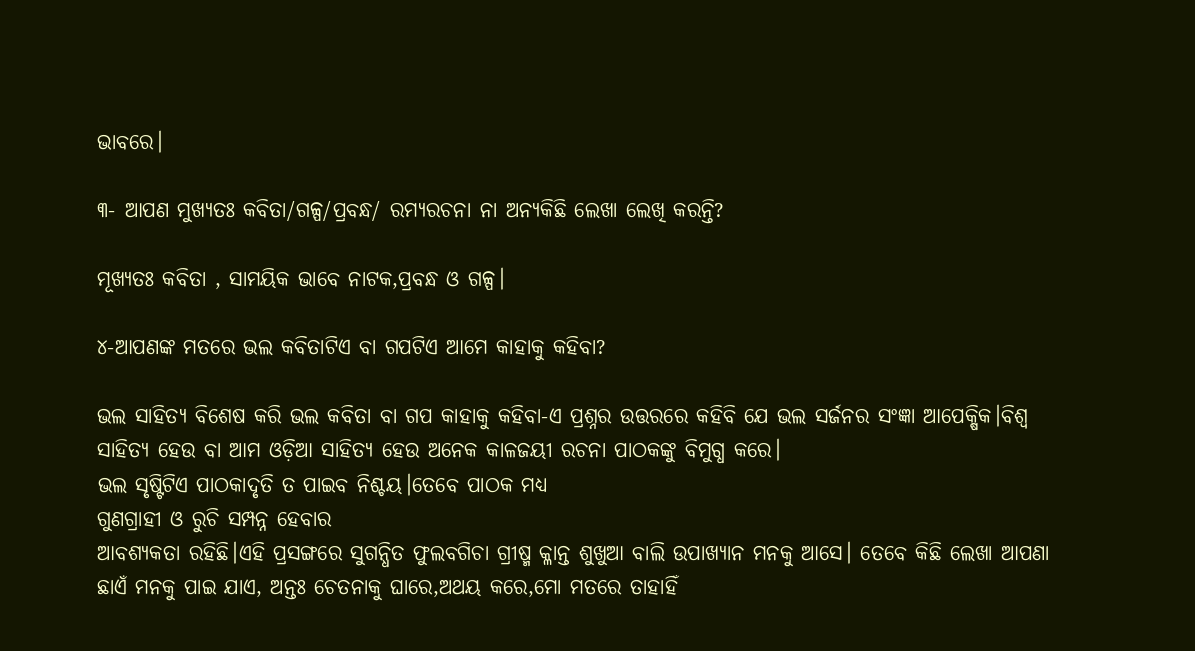ଭାବରେ।

୩- ଆପଣ ମୁଖ୍ୟତଃ କବିତା/ଗଳ୍ପ/ପ୍ରବନ୍ଧ/ ରମ୍ୟରଚନା ନା ଅନ୍ୟକିଛି ଲେଖା ଲେଖି କରନ୍ତି?

ମୂଖ୍ୟତଃ କବିତା , ସାମୟିକ ଭାବେ ନାଟକ,ପ୍ରବନ୍ଧ ଓ ଗଳ୍ପ।

୪-ଆପଣଙ୍କ ମତରେ ଭଲ କବିତାଟିଏ ବା ଗପଟିଏ ଆମେ କାହାକୁ କହିବା?

ଭଲ ସାହିତ୍ୟ ବିଶେଷ କରି ଭଲ କବିତା ବା ଗପ କାହାକୁ କହିବା-ଏ ପ୍ରଶ୍ନର ଉତ୍ତରରେ କହିବି ଯେ ଭଲ ସର୍ଜନର ସଂଜ୍ଞା ଆପେକ୍ଷିକ।ବିଶ୍ବ ସାହିତ୍ୟ ହେଉ ବା ଆମ ଓଡ଼ିଆ ସାହିତ୍ୟ ହେଉ ଅନେକ କାଳଜୟୀ ରଚନା ପାଠକଙ୍କୁ ବିମୁଗ୍ଧ କରେ।
ଭଲ ସୃଷ୍ଟିଟିଏ ପାଠକାଦୃତି ତ ପାଇବ ନିଶ୍ଚୟ।ତେବେ ପାଠକ ମଧ୍ୟ
ଗୁଣଗ୍ରାହୀ ଓ ରୁଚି ସମ୍ପନ୍ନ ହେବାର
ଆବଶ୍ୟକତା ରହିଛି।ଏହି ପ୍ରସଙ୍ଗରେ ସୁଗନ୍ଧିତ ଫୁଲବଗିଚା ଗ୍ରୀଷ୍ମ କ୍ଳାନ୍ତ ଶୁଖୁଆ ବାଲି ଉପାଖ୍ୟାନ ମନକୁ ଆସେ। ତେବେ କିଛି ଲେଖା ଆପଣା ଛାଏଁ ମନକୁ ପାଇ ଯାଏ, ଅନ୍ତଃ ଚେତନାକୁ ଘାରେ,ଅଥୟ କରେ,ମୋ ମତରେ ତାହାହିଁ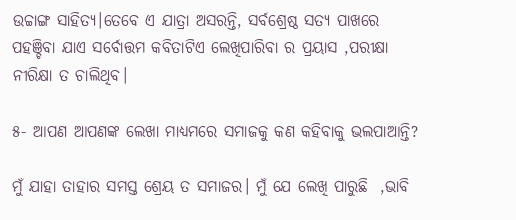ଉଚ୍ଚାଙ୍ଗ ସାହିତ୍ୟ।ତେବେ ଏ ଯାତ୍ରା ଅସରନ୍ତି, ସର୍ବଶ୍ରେଷ୍ଠ ସତ୍ୟ ପାଖରେ ପହଞ୍ଚିବା ଯାଏ ସର୍ବୋତ୍ତମ କବିତାଟିଏ ଲେଖିପାରିବା ର ପ୍ରୟାସ ,ପରୀକ୍ଷା ନୀରିକ୍ଷା ତ ଚାଲିଥିବ।

୫- ଆପଣ ଆପଣଙ୍କ ଲେଖା ମାଧ୍ୟମରେ ସମାଜକୁ କଣ କହିବାକୁ ଭଲପାଆନ୍ତି?

ମୁଁ ଯାହା ତାହାର ସମସ୍ତ ଶ୍ରେୟ ତ ସମାଜର। ମୁଁ ଯେ ଲେଖି ପାରୁଛି  ,ଭାବି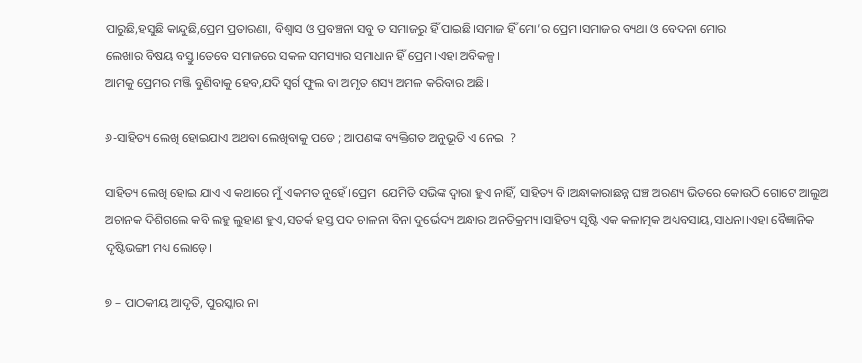ପାରୁଛି,ହସୁଛି କାନ୍ଦୁଛି,ପ୍ରେମ ପ୍ରତାରଣା, ବିଶ୍ବାସ ଓ ପ୍ରବଞ୍ଚନା ସବୁ ତ ସମାଜରୁ ହିଁ ପାଇଛି।ସମାଜ ହିଁ ମୋ’ର ପ୍ରେମ।ସମାଜର ବ୍ୟଥା ଓ ବେଦନା ମୋର
ଲେଖାର ବିଷୟ ବସ୍ତୁ।ତେବେ ସମାଜରେ ସକଳ ସମସ୍ୟାର ସମାଧାନ ହିଁ ପ୍ରେମ।ଏହା ଅବିକଳ୍ପ।
ଆମକୁ ପ୍ରେମର ମଞ୍ଜି ବୁଣିବାକୁ ହେବ,ଯଦି ସ୍ବର୍ଗ ଫୁଲ ବା ଅମୃତ ଶସ୍ୟ ଅମଳ କରିବାର ଅଛି।

୬-ସାହିତ୍ୟ ଲେଖି ହୋଇଯାଏ ଅଥବା ଲେଖିବାକୁ ପଡେ ; ଆପଣଙ୍କ ବ୍ୟକ୍ତିଗତ ଅନୁଭୂତି ଏ ନେଇ  ?

ସାହିତ୍ୟ ଲେଖି ହୋଇ ଯାଏ ଏ କଥାରେ ମୁଁ ଏକମତ ନୁହେଁ।ପ୍ରେମ  ଯେମିତି ସଭିଙ୍କ ଦ୍ବାରା ହୁଏ ନାହିଁ, ସାହିତ୍ୟ ବି।ଅନ୍ଧାକାରାଛନ୍ନ ଘଞ୍ଚ ଅରଣ୍ୟ ଭିତରେ କୋଉଠି ଗୋଟେ ଆଲୁଅ ଅଚାନକ ଦିଶିଗଲେ କବି ଲହୁ ଲୁହାଣ ହୁଏ,ସତର୍କ ହସ୍ତ ପଦ ଚାଳନା ବିନା ଦୁର୍ଭେଦ୍ୟ ଅନ୍ଧାର ଅନତିକ୍ରମ୍ୟ।ସାହିତ୍ୟ ସୃଷ୍ଟି ଏକ କଳାତ୍ମକ ଅଧ୍ୟବସାୟ,ସାଧନା।ଏହା ବୈଜ୍ଞାନିକ ଦୃଷ୍ଟିଭଙ୍ଗୀ ମଧ୍ୟ ଲୋଡ଼େ।

୭ – ପାଠକୀୟ ଆଦୃତି, ପୁରସ୍କାର ନା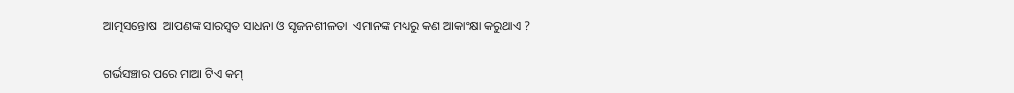ଆତ୍ମସନ୍ତୋଷ  ଆପଣଙ୍କ ସାରସ୍ଵତ ସାଧନା ଓ ସୃଜନଶୀଳତା  ଏମାନଙ୍କ ମଧ୍ୟରୁ କଣ ଆକାଂକ୍ଷା କରୁଥାଏ ?

ଗର୍ଭସଞ୍ଚାର ପରେ ମାଆ ଟିଏ କମ୍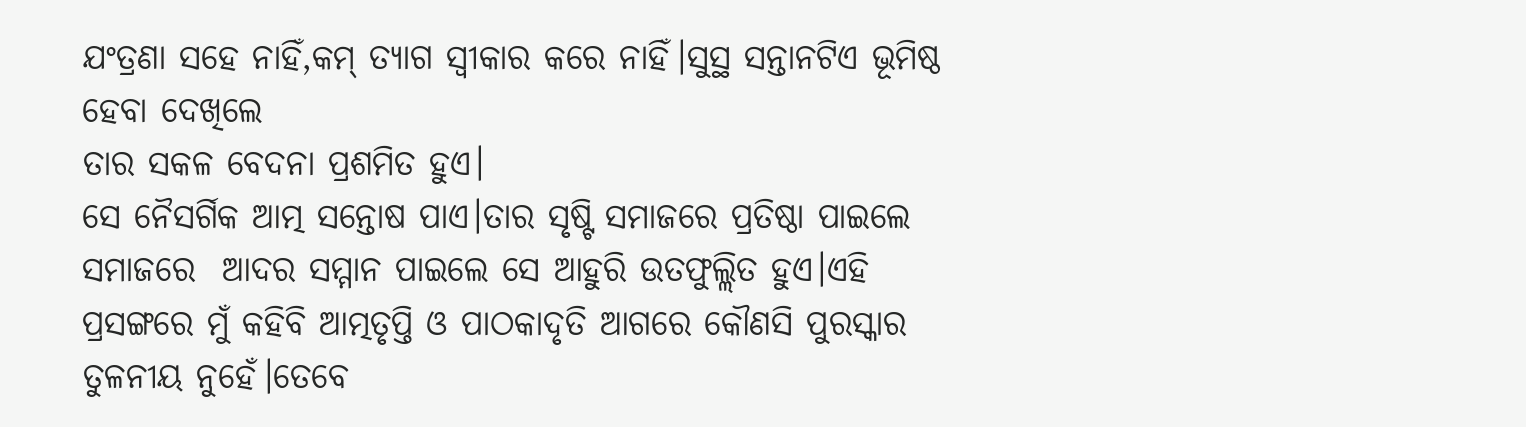ଯଂତ୍ରଣା ସହେ ନାହିଁ,କମ୍ ତ୍ୟାଗ ସ୍ବୀକାର କରେ ନାହିଁ।ସୁସ୍ଥ ସନ୍ତାନଟିଏ ଭୂମିଷ୍ଠ ହେବା ଦେଖିଲେ
ତାର ସକଳ ବେଦନା ପ୍ରଶମିତ ହୁଏ।
ସେ ନୈସର୍ଗିକ ଆତ୍ମ ସନ୍ତୋଷ ପାଏ।ତାର ସୃଷ୍ଟି ସମାଜରେ ପ୍ରତିଷ୍ଠା ପାଇଲେ ସମାଜରେ  ଆଦର ସମ୍ମାନ ପାଇଲେ ସେ ଆହୁରି ଉତଫୁଲ୍ଲିତ ହୁଏ।ଏହି ପ୍ରସଙ୍ଗରେ ମୁଁ କହିବି ଆତ୍ମତୃପ୍ତି ଓ ପାଠକାଦୃତି ଆଗରେ କୌଣସି ପୁରସ୍କାର  ତୁଳନୀୟ ନୁହେଁ।ତେବେ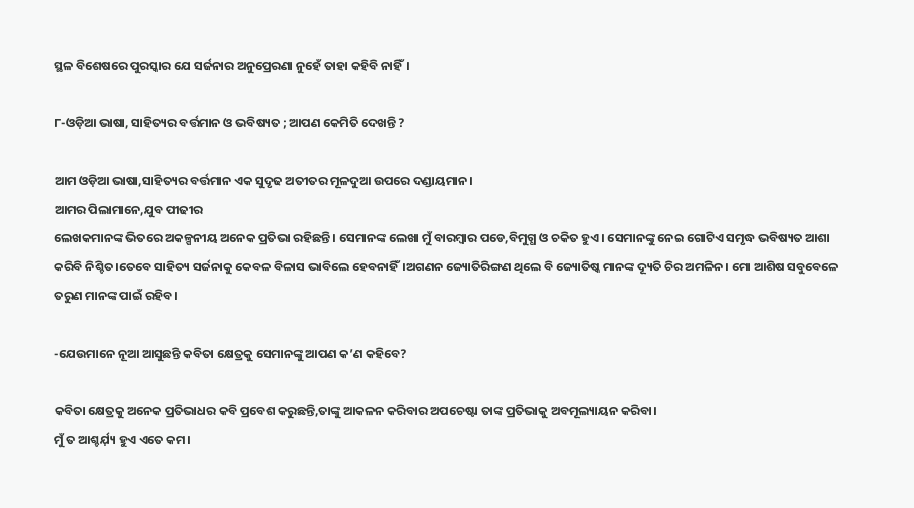ସ୍ଥଳ ବିଶେଷରେ ପୁରସ୍କାର ଯେ ସର୍ଜନାର ଅନୁପ୍ରେରଣା ନୁହେଁ ତାହା କହିବି ନାହିଁ।

୮-ଓଡ଼ିଆ ଭାଷା, ସାହିତ୍ୟର ବର୍ତ୍ତମାନ ଓ ଭବିଷ୍ୟତ ; ଆପଣ କେମିତି ଦେଖନ୍ତି ?

ଆମ ଓଡ଼ିଆ ଭାଷା,ସାହିତ୍ୟର ବର୍ତ୍ତମାନ ଏକ ସୁଦୃଢ ଅତୀତର ମୂଳଦୁଆ ଉପରେ ଦଣ୍ଡାୟମାନ।
ଆମର ପିଲାମାନେ,ଯୁବ ପୀଢୀର
ଲେଖକମାନଙ୍କ ଭିତରେ ଅକଳ୍ପନୀୟ ଅନେକ ପ୍ରତିଭା ରହିଛନ୍ତି। ସେମାନଙ୍କ ଲେଖା ମୁଁ ବାରମ୍ବାର ପଡେ,ବିମୁଗ୍ଧ ଓ ଚକିତ ହୁଏ । ସେମାନଙ୍କୁ ନେଇ ଗୋଟିଏ ସମୃଦ୍ଧ ଭବିଷ୍ୟତ ଆଶା କରିବି ନିଶ୍ଚିତ।ତେବେ ସାହିତ୍ୟ ସର୍ଜନାକୁ କେବଳ ବିଳାସ ଭାବିଲେ ହେବନାହିଁ।ଅଗଣନ ଜ୍ୟୋତିରିଙ୍ଗଣ ଥିଲେ ବି ଜ୍ୟୋତିଷ୍କ ମାନଙ୍କ ଦ୍ୟୂତି ଚିର ଅମଳିନ। ମୋ ଆଶିଷ ସବୁବେଳେ ତରୁଣ ମାନଙ୍କ ପାଇଁ ରହିବ।

-ଯେଉମାନେ ନୂଆ ଆସୁଛନ୍ତି କବିତା କ୍ଷେତ୍ରକୁ ସେମାନଙ୍କୁ ଆପଣ କ’ଣ କହିବେ?

କବିତା କ୍ଷେତ୍ରକୁ ଅନେକ ପ୍ରତିଭାଧର କବି ପ୍ରବେଶ କରୁଛନ୍ତି,ତାଙ୍କୁ ଆକଳନ କରିବାର ଅପଚେଷ୍ଟା ତାଙ୍କ ପ୍ରତିଭାକୁ ଅବମୂଲ୍ୟାୟନ କରିବା।
ମୁଁ ତ ଆଶ୍ଚର୍ଯ଼୍ୟ ହୁଏ ଏତେ କମ।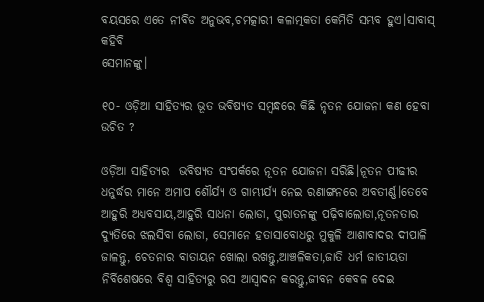ବୟସରେ ଏତେ ନୀବିଡ ଅନୁଭବ,ଚମତ୍କାରୀ କଳାତ୍ମକତା କେମିତି ସମ୍ଭବ ହୁଏ।ସାବାସ୍ କହିବି
ସେମାନଙ୍କୁ।

୧୦- ଓଡ଼ିଆ ସାହିତ୍ୟର ଭୂତ ଭବିଷ୍ୟତ ସମ୍ବନ୍ଧରେ କିଛି ନୃତନ ଯୋଜନା କଣ ହେବା ଉଚିତ ?

ଓଡ଼ିଆ ସାହିତ୍ୟର  ଭବିଷ୍ୟତ ସଂପର୍କରେ ନୂତନ ଯୋଜନା ସରିଛି।ନୂତନ ପୀଢୀର ଧନୁର୍ଦ୍ଧର ମାନେ ଅମାପ ଶୌର୍ଯ୍ୟ ଓ ଗାମ୍ଭୀର୍ଯ୍ୟ ନେଇ ରଣାଙ୍ଗନରେ ଅବତୀର୍ଣ୍ଣ।ତେବେ ଆହୁରି ଅଧ୍ୟବସାୟ,ଆହୁରି ସାଧନା ଲୋଡା, ପୁରାତନଙ୍କୁ ପଢ଼ିବାଲୋଡା,ନୂତନତାର ଦ୍ୟୁତିରେ ଝଲସିବା ଲୋଡା, ସେମାନେ ହତାସାବୋଧରୁ ମୁକୁଳି ଆଶାବାଦର ଦୀପାଳି ଜାଳନ୍ତୁ, ଚେତନାର ବାତାୟନ ଖୋଲା ରଖନ୍ତୁ,ଆଞ୍ଚଳିକତା,ଜାତି ଧର୍ମ ଜାତୀୟତା ନିର୍ବିଶେଷରେ ବିଶ୍ବ ସାହିତ୍ୟରୁ ରସ ଆସ୍ବାଦନ କରନ୍ତୁ,ଜୀବନ କେବଳ ଦେଇ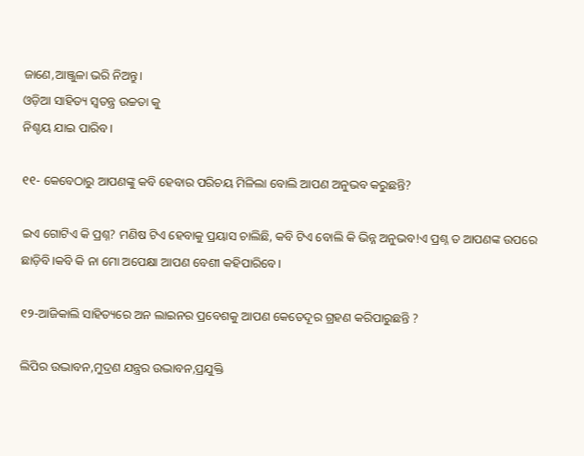ଜାଣେ,ଆଞ୍ଜୁଳା ଭରି ନିଅନ୍ତୁ।
ଓଡ଼ିଆ ସାହିତ୍ୟ ସ୍ବତନ୍ତ୍ର ଉଚ୍ଚତା କୁ
ନିଶ୍ଚୟ ଯାଇ ପାରିବ।

୧୧- କେବେଠାରୁ ଆପଣଙ୍କୁ କବି ହେବାର ପରିଚୟ ମିଳିଲା ବୋଲି ଆପଣ ଅନୁଭବ କରୁଛନ୍ତି?

ଇଏ ଗୋଟିଏ କି ପ୍ରଶ୍ନ? ମଣିଷ ଟିଏ ହେବାକୁ ପ୍ରୟାସ ଚାଲିଛି, କବି ଟିଏ ବୋଲି କି ଭିନ୍ନ ଅନୁଭବ!ଏ ପ୍ରଶ୍ନ ତ ଆପଣଙ୍କ ଉପରେ ଛାଡ଼ିବି।କବି କି ନା ମୋ ଅପେକ୍ଷା ଆପଣ ବେଶୀ କହିପାରିବେ।

୧୨-ଆଜିକାଲି ସାହିତ୍ୟରେ ଅନ ଲାଇନର ପ୍ରବେଶକୁ ଆପଣ କେତେଦୂର ଗ୍ରହଣ କରିପାରୁଛନ୍ତି ?

ଲିପିର ଉଦ୍ଭାବନ,ମୁଦ୍ରଣ ଯନ୍ତ୍ରର ଉଦ୍ଭାବନ,ପ୍ରଯୁକ୍ତି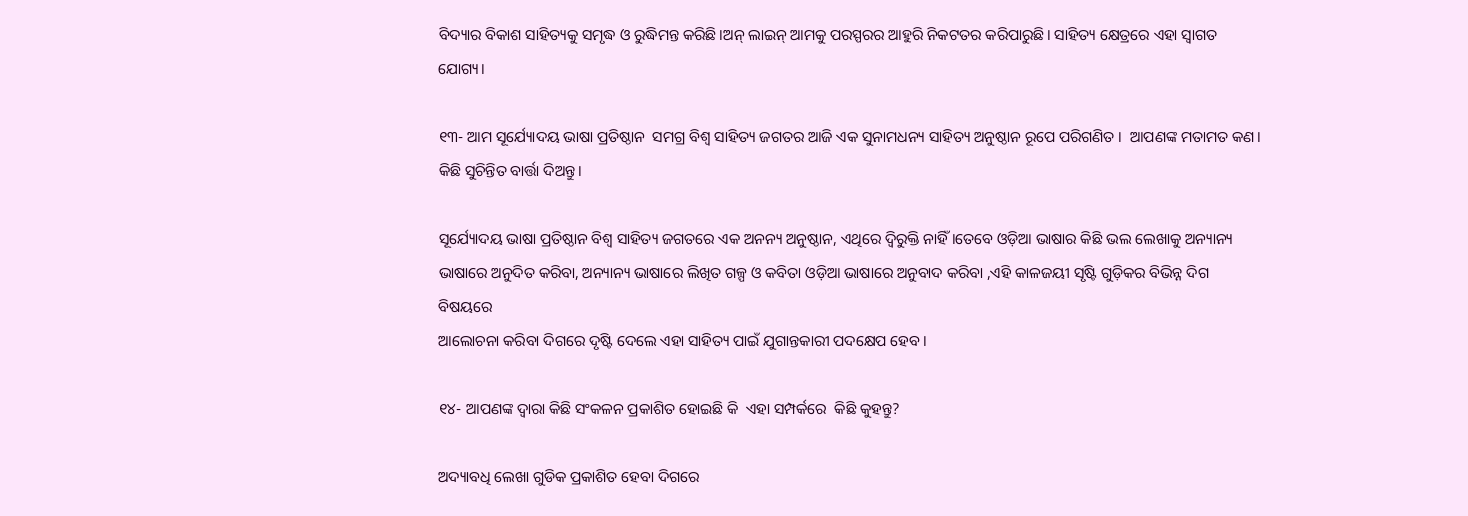ବିଦ୍ୟାର ବିକାଶ ସାହିତ୍ୟକୁ ସମୃଦ୍ଧ ଓ ରୁଦ୍ଧିମନ୍ତ କରିଛି।ଅନ୍ ଲାଇନ୍ ଆମକୁ ପରସ୍ପରର ଆହୁରି ନିକଟତର କରିପାରୁଛି। ସାହିତ୍ୟ କ୍ଷେତ୍ରରେ ଏହା ସ୍ବାଗତ ଯୋଗ୍ୟ।

୧୩- ଆମ ସୂର୍ଯ୍ୟୋଦୟ ଭାଷା ପ୍ରତିଷ୍ଠାନ  ସମଗ୍ର ବିଶ୍ଵ ସାହିତ୍ୟ ଜଗତର ଆଜି ଏକ ସୁନାମଧନ୍ୟ ସାହିତ୍ୟ ଅନୁଷ୍ଠାନ ରୂପେ ପରିଗଣିତ ।  ଆପଣଙ୍କ ମତାମତ କଣ। କିଛି ସୁଚିନ୍ତିତ ବାର୍ତ୍ତା ଦିଅନ୍ତୁ।

ସୂର୍ଯ୍ୟୋଦୟ ଭାଷା ପ୍ରତିଷ୍ଠାନ ବିଶ୍ବ ସାହିତ୍ୟ ଜଗତରେ ଏକ ଅନନ୍ୟ ଅନୁଷ୍ଠାନ, ଏଥିରେ ଦ୍ବିରୁକ୍ତି ନାହିଁ।ତେବେ ଓଡ଼ିଆ ଭାଷାର କିଛି ଭଲ ଲେଖାକୁ ଅନ୍ୟାନ୍ୟ ଭାଷାରେ ଅନୁଦିତ କରିବା, ଅନ୍ୟାନ୍ୟ ଭାଷାରେ ଲିଖିତ ଗଳ୍ପ ଓ କବିତା ଓଡ଼ିଆ ଭାଷାରେ ଅନୁବାଦ କରିବା ,ଏହି କାଳଜୟୀ ସୃଷ୍ଟି ଗୁଡ଼ିକର ବିଭିନ୍ନ ଦିଗ ବିଷୟରେ
ଆଲୋଚନା କରିବା ଦିଗରେ ଦୃଷ୍ଟି ଦେଲେ ଏହା ସାହିତ୍ୟ ପାଇଁ ଯୁଗାନ୍ତକାରୀ ପଦକ୍ଷେପ ହେବ।

୧୪- ଆପଣଙ୍କ ଦ୍ଵାରା କିଛି ସଂକଳନ ପ୍ରକାଶିତ ହୋଇଛି କି  ଏହା ସମ୍ପର୍କରେ  କିଛି କୁହନ୍ତୁ?

ଅଦ୍ୟାବଧି ଲେଖା ଗୁଡିକ ପ୍ରକାଶିତ ହେବା ଦିଗରେ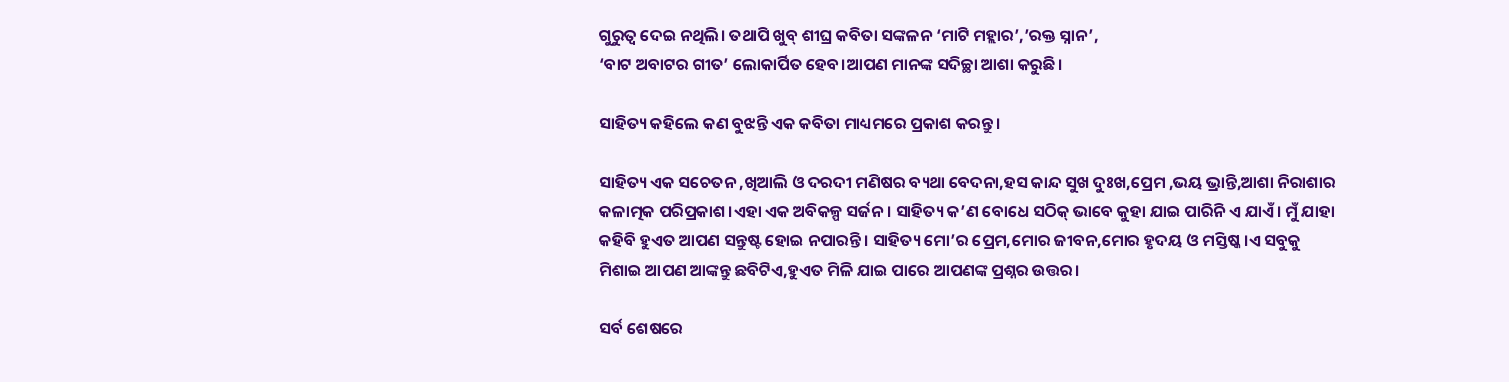ଗୁରୁତ୍ବ ଦେଇ ନଥିଲି। ତଥାପି ଖୁବ୍ ଶୀଘ୍ର କବିତା ସଙ୍କଳନ ‘ମାଟି ମହ୍ଲାର’,’ରକ୍ତ ସ୍ନାନ’,
‘ବାଟ ଅବାଟର ଗୀତ’ ଲୋକାର୍ପିତ ହେବ।ଆପଣ ମାନଙ୍କ ସଦିଚ୍ଛା ଆଶା କରୁଛି।

ସାହିତ୍ୟ କହିଲେ କଣ ବୁଝନ୍ତି ଏକ କବିତା ମାଧ୍ୟମରେ ପ୍ରକାଶ କରନ୍ତୁ।

ସାହିତ୍ୟ ଏକ ସଚେତନ ,ଖିଆଲି ଓ ଦରଦୀ ମଣିଷର ବ୍ୟଥା ବେଦନା,ହସ କାନ୍ଦ ସୁଖ ଦୁଃଖ,ପ୍ରେମ ,ଭୟ ଭ୍ରାନ୍ତି,ଆଶା ନିରାଶାର କଳାତ୍ମକ ପରିପ୍ରକାଶ।ଏହା ଏକ ଅବିକଳ୍ପ ସର୍ଜନ। ସାହିତ୍ୟ କ’ଣ ବୋଧେ ସଠିକ୍ ଭାବେ କୁହା ଯାଇ ପାରିନି ଏ ଯାଏଁ। ମୁଁ ଯାହା କହିବି ହୁଏତ ଆପଣ ସନ୍ତୁଷ୍ଟ ହୋଇ ନପାରନ୍ତି। ସାହିତ୍ୟ ମୋ’ର ପ୍ରେମ,ମୋର ଜୀବନ,ମୋର ହୃଦୟ ଓ ମସ୍ତିଷ୍କ।ଏ ସବୁକୁ ମିଶାଇ ଆପଣ ଆଙ୍କନ୍ତୁ ଛବିଟିଏ,ହୁଏତ ମିଳି ଯାଇ ପାରେ ଆପଣଙ୍କ ପ୍ରଶ୍ନର ଉତ୍ତର।

ସର୍ବ ଶେଷରେ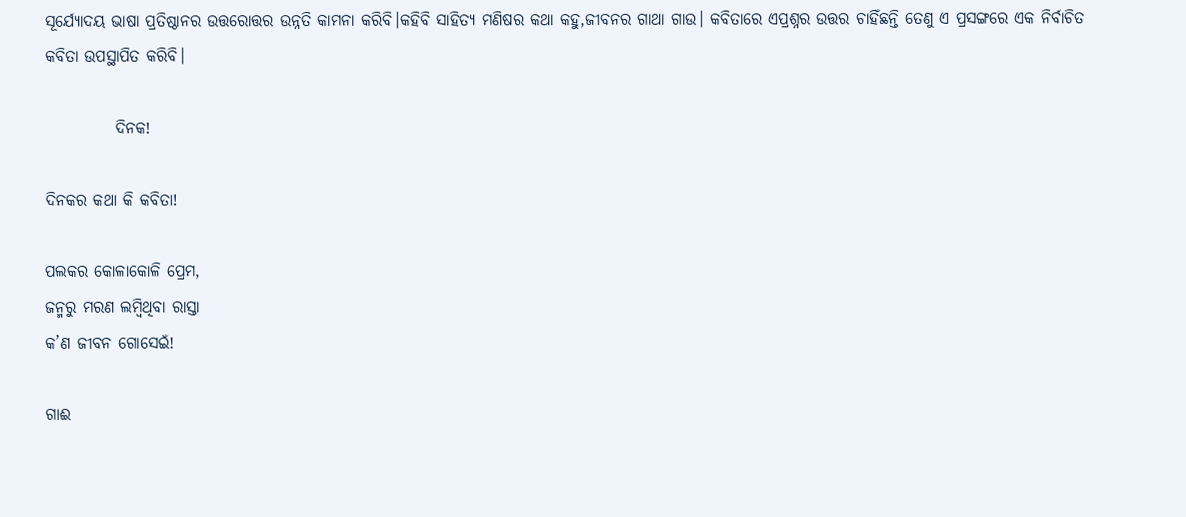ସୂର୍ଯ୍ୟୋଦୟ ଭାଷା ପ୍ରତିଷ୍ଠାନର ଉତ୍ତରୋତ୍ତର ଉନ୍ନତି କାମନା କରିବି।କହିବି ସାହିତ୍ୟ ମଣିଷର କଥା କହୁ,ଜୀବନର ଗାଥା ଗାଉ। କବିତାରେ ଏପ୍ରଶ୍ନର ଉତ୍ତର ଚାହିଁଛନ୍ତି ତେଣୁ ଏ ପ୍ରସଙ୍ଗରେ ଏକ ନିର୍ବାଚିତ କବିତା ଉପସ୍ଥାପିତ କରିବି।

           ଦିନକ!

ଦିନକର କଥା କି କବିତା!

ପଲକର କୋଳାକୋଳି ପ୍ରେମ,
ଜନ୍ମରୁ ମରଣ ଲମ୍ବିଥିବା ରାସ୍ତା
କ’ଣ ଜୀବନ ଗୋସେଇଁ!

ଗାଈ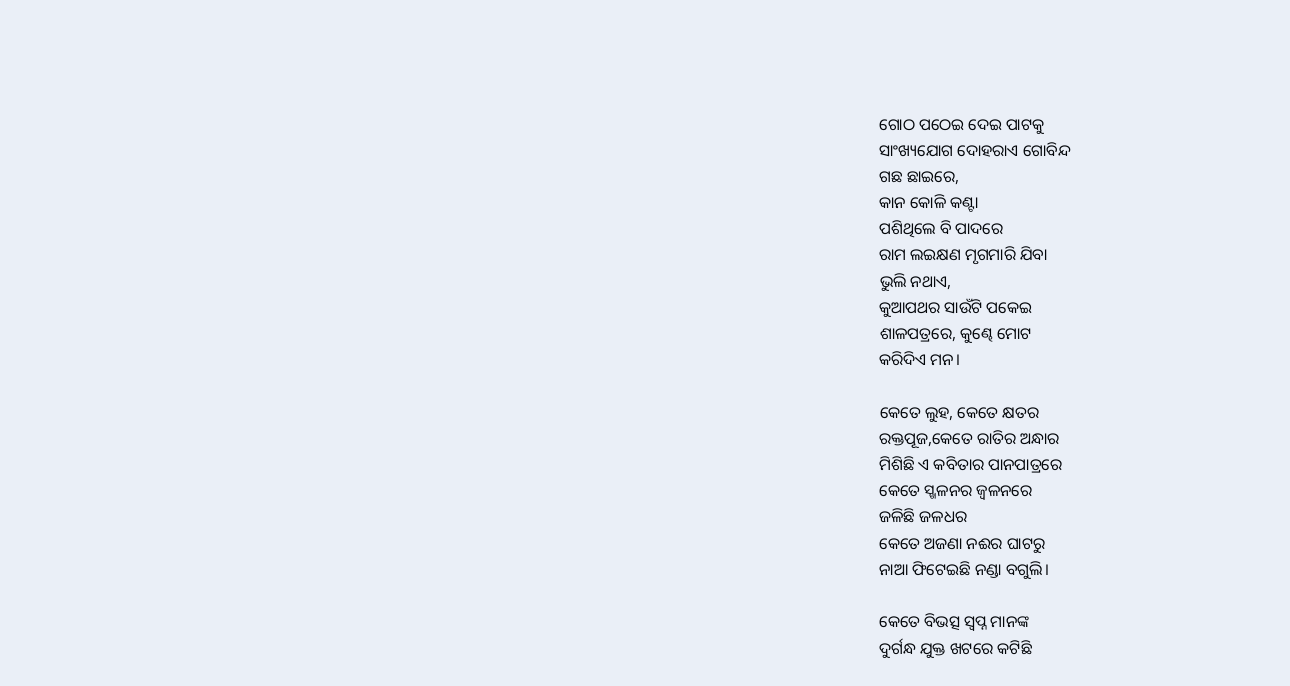ଗୋଠ ପଠେଇ ଦେଇ ପାଟକୁ
ସାଂଖ୍ୟଯୋଗ ଦୋହରାଏ ଗୋବିନ୍ଦ
ଗଛ ଛାଇରେ,
କାନ କୋଳି କଣ୍ଟା
ପଶିଥିଲେ ବି ପାଦରେ
ରାମ ଲଇକ୍ଷଣ ମୃଗମାରି ଯିବା
ଭୁଲି ନଥାଏ,
କୁଆପଥର ସାଉଁଟି ପକେଇ
ଶାଳପତ୍ରରେ, କୁଣ୍ଢେ ମୋଟ
କରିଦିଏ ମନ।

କେତେ ଲୁହ, କେତେ କ୍ଷତର
ରକ୍ତପୂଜ,କେତେ ରାତିର ଅନ୍ଧାର
ମିଶିଛି ଏ କବିତାର ପାନପାତ୍ରରେ
କେତେ ସ୍ଖଳନର ଜ୍ବଳନରେ
ଜଳିଛି ଜଳଧର
କେତେ ଅଜଣା ନଈର ଘାଟରୁ
ନାଆ ଫିଟେଇଛି ନଣ୍ଡା ବଗୁଲି।

କେତେ ବିଭତ୍ସ ସ୍ବପ୍ନ ମାନଙ୍କ
ଦୁର୍ଗନ୍ଧ ଯୁକ୍ତ ଖଟରେ କଟିଛି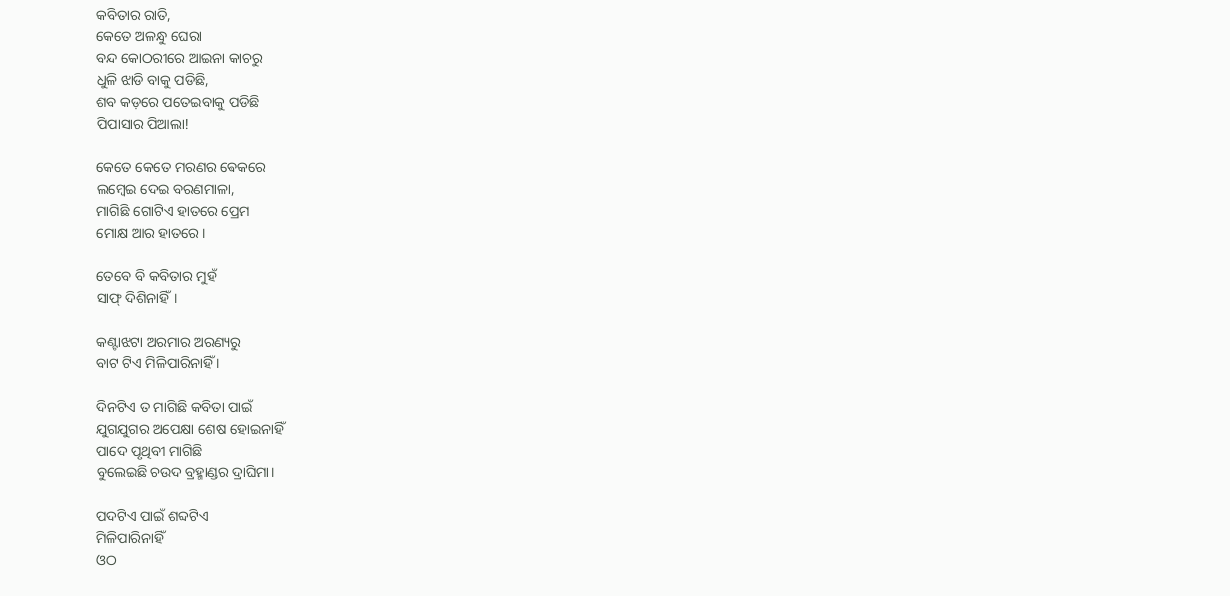କବିତାର ରାତି,
କେତେ ଅଳନ୍ଧୁ ଘେରା
ବନ୍ଦ କୋଠରୀରେ ଆଇନା କାଚରୁ
ଧୁଳି ଝାଡି ବାକୁ ପଡିଛି,
ଶବ କଡ଼ରେ ପତେଇବାକୁ ପଡିଛି
ପିପାସାର ପିଆଲା!

କେତେ କେତେ ମରଣର ଵେକରେ
ଲମ୍ବେଇ ଦେଇ ବରଣମାଳା,
ମାଗିଛି ଗୋଟିଏ ହାତରେ ପ୍ରେମ
ମୋକ୍ଷ ଆର ହାତରେ।

ତେବେ ବି କବିତାର ମୁହଁ
ସାଫ୍ ଦିଶିନାହିଁ।

କଣ୍ଟାଝଟା ଅରମାର ଅରଣ୍ୟରୁ
ବାଟ ଟିଏ ମିଳିପାରିନାହିଁ ।

ଦିନଟିଏ ତ ମାଗିଛି କବିତା ପାଇଁ
ଯୁଗଯୁଗର ଅପେକ୍ଷା ଶେଷ ହୋଇନାହିଁ
ପାଦେ ପୃଥିବୀ ମାଗିଛି
ବୁଲେଇଛି ଚଉଦ ବ୍ରହ୍ମାଣ୍ଡର ଦ୍ରାଘିମା।

ପଦଟିଏ ପାଇଁ ଶବ୍ଦଟିଏ
ମିଳିପାରିନାହିଁ
ଓଠ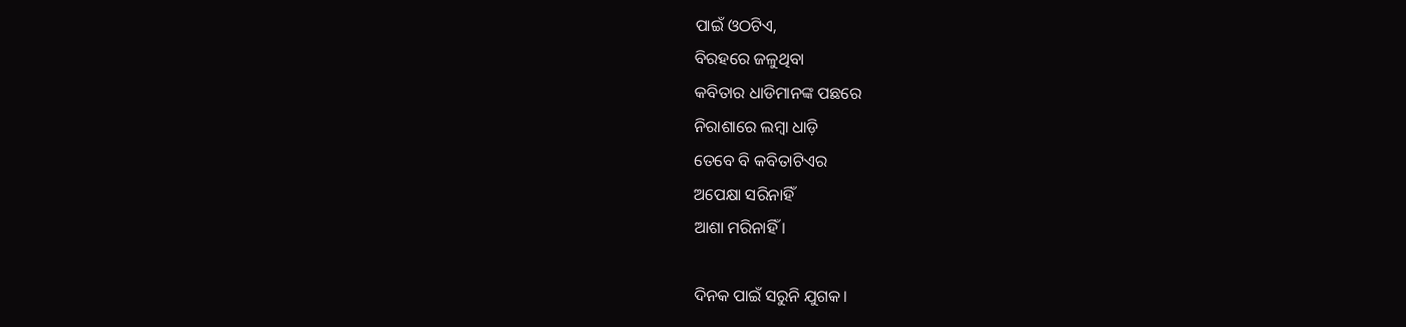ପାଇଁ ଓଠଟିଏ,
ବିରହରେ ଜଳୁଥିବା
କବିତାର ଧାଡିମାନଙ୍କ ପଛରେ
ନିରାଶାରେ ଲମ୍ବା ଧାଡ଼ି
ତେବେ ବି କବିତାଟିଏର
ଅପେକ୍ଷା ସରିନାହିଁ
ଆଶା ମରିନାହିଁ ‌।

ଦିନକ ପାଇଁ ସରୁନି ଯୁଗକ।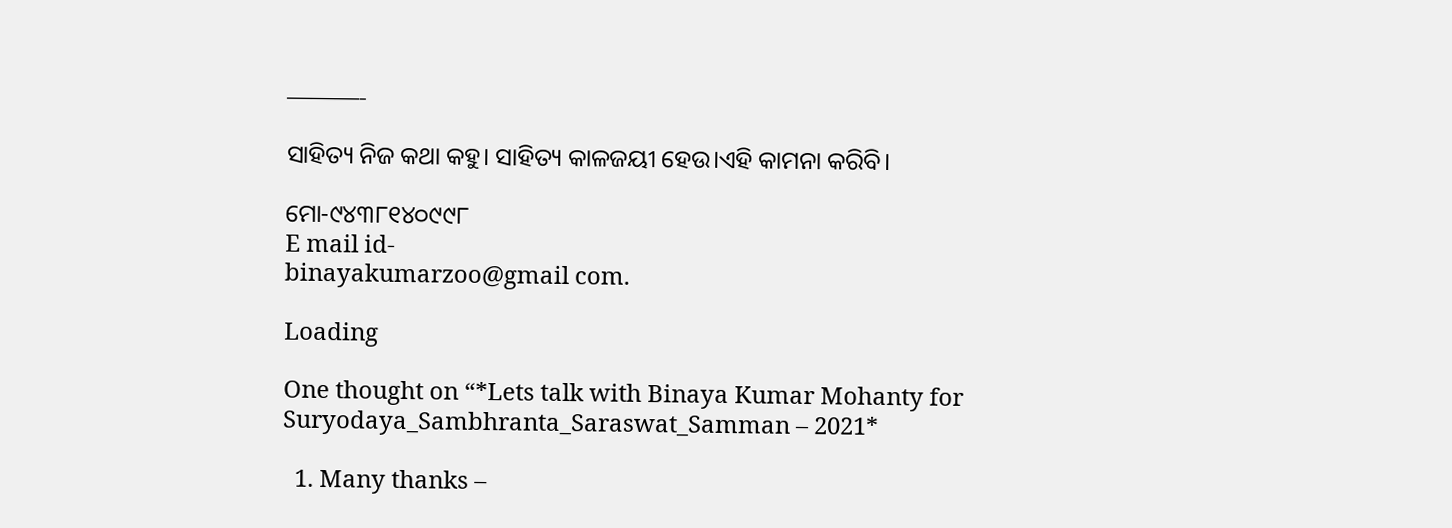———-

ସାହିତ୍ୟ ନିଜ କଥା କହୁ। ସାହିତ୍ୟ କାଳଜୟୀ ହେଉ।ଏହି କାମନା କରିବି।

ମୋ-୯୪୩୮୧୪୦୯୯୮
E mail id-
binayakumarzoo@gmail com.

Loading

One thought on “*Lets talk with Binaya Kumar Mohanty for Suryodaya_Sambhranta_Saraswat_Samman – 2021*

  1. Many thanks –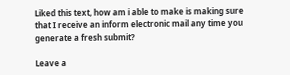Liked this text, how am i able to make is making sure that I receive an inform electronic mail any time you generate a fresh submit?

Leave a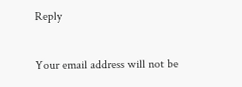Reply

Your email address will not be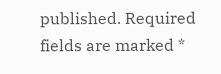published. Required fields are marked *